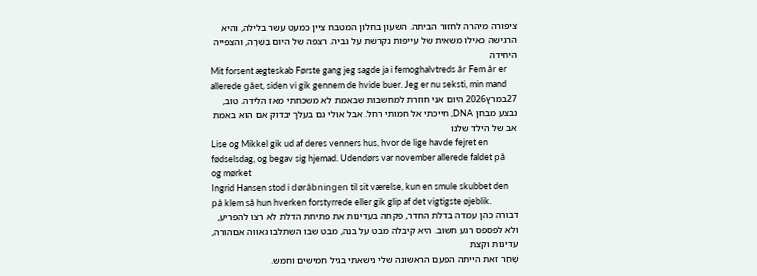ציפורה מיהרה לחזור הביתה. השעון בחלון המטבח ציין כמעט עשר בלילה, והיא הרגישה כאילו משאית של עייפות נקרשת על גביה. רצפה של היום בַּשֵּׁרָה, והצפייה היחידה
Mit forsent ægteskab Første gang jeg sagde ja i femoghalvtreds år Fem år er allerede gået, siden vi gik gennem de hvide buer. Jeg er nu seksti, min mand
27במרץ2026 היום אני חוזרת למחשבות שבאמת לא משכחתי מאז הלידה. טוב, נבצע מבחן DNA, חייכתי אל חמותי רחל. אבל אולי גם בעלך יבדוק אם הוא באמת אב של הילד שלנו
Lise og Mikkel gik ud af deres venners hus, hvor de lige havde fejret en fødselsdag, og begav sig hjemad. Udendørs var november allerede faldet på og mørket
Ingrid Hansen stod i døråbningen til sit værelse, kun en smule skubbet den på klem så hun hverken forstyrrede eller gik glip af det vigtigste øjeblik.
דבורה כהן עמדה בדלת החדר, פקחה בעדינות את פתיחת הדלת לא רצו להפריע, ולא לפספס רגע חשוב. היא קיבלה מבט על בנה, מבט שבו השתלבו גאווה אםהורה, עדינות וקצת
שָׁחַר זאת הייתה הפעם הראשונה שלי נישאתי בגיל חמישים וחמש.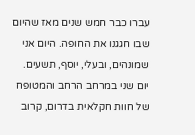עברו כבר חמש שנים מאז שהיום שבו חגגנו את החופה. היום אני שמונהים, ובעלי, יוסף, תשעים.
יום שני במרחב הרחב והמטופח של חוות חקלאית בדרום, קרוב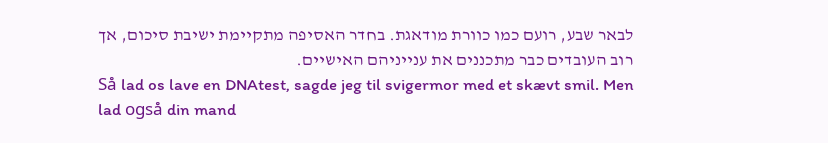לבאר שבע, רועם כמו כוורת מודאגת. בחדר האסיפה מתקיימת ישיבת סיכום, אך רוב העובדים כבר מתכננים את ענייניהם האישיים.
Så lad os lave en DNAtest, sagde jeg til svigermor med et skævt smil. Men lad også din mand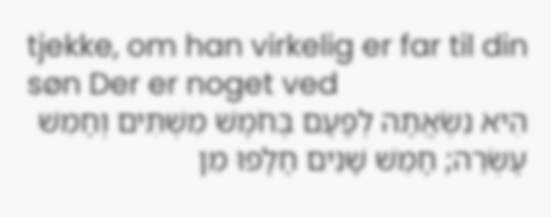tjekke, om han virkelig er far til din søn Der er noget ved
הִיא נִשְׂאֲתָה לְפָעָם בְּחֹמֶשׁ מִשְׁתִּים וְחָמִשׁ עֶשְׂרֵה; חָמֵשׁ שָׁנִים חָלָפוּ מִן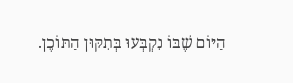הַיּוֹם שֶׁבּוֹ נִקְבְּעוּ בְּתִקּוּן הַתּוֹכֶן.